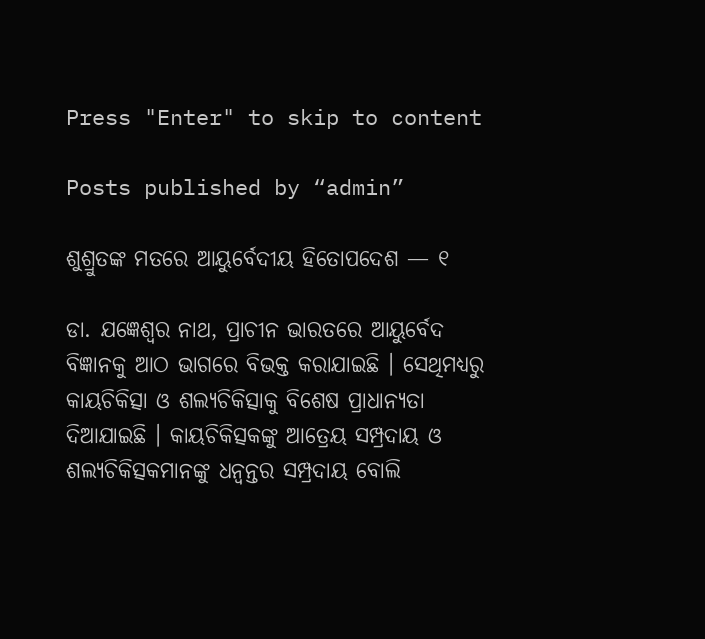Press "Enter" to skip to content

Posts published by “admin”

ଶୁଶ୍ରୁତଙ୍କ ମତରେ ଆୟୁର୍ବେଦୀୟ ହିତୋପଦେଶ — ୧

ଡା. ଯଜ୍ଞେଶ୍ୱର ନାଥ, ପ୍ରାଚୀନ ଭାରତରେ ଆୟୁର୍ବେଦ ବିଜ୍ଞାନକୁ ଆଠ ଭାଗରେ ବିଭକ୍ତ କରାଯାଇଛି । ସେଥିମଧ୍ୟରୁ କାୟଚିକିତ୍ସା ଓ ଶଲ୍ୟଚିକିତ୍ସାକୁ ବିଶେଷ ପ୍ରାଧାନ୍ୟତା ଦିଆଯାଇଛି । କାୟଚିକିତ୍ସକଙ୍କୁ ଆତ୍ରେୟ ସମ୍ପ୍ରଦାୟ ଓ ଶଲ୍ୟଚିକିତ୍ସକମାନଙ୍କୁ ଧନ୍ୱନ୍ତର ସମ୍ପ୍ରଦାୟ ବୋଲି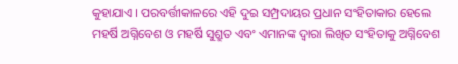କୁହାଯାଏ । ପରବର୍ତ୍ତୀକାଳରେ ଏହି ଦୁଇ ସମ୍ପ୍ରଦାୟର ପ୍ରଧାନ ସଂହିତାକାର ହେଲେ ମହର୍ଷି ଅଗ୍ନିବେଶ ଓ ମହର୍ଷି ସୁଶ୍ରୁତ ଏବଂ ଏମାନଙ୍କ ଦ୍ୱାରା ଲିଖିତ ସଂହିତାକୁ ଅଗ୍ନିବେଶ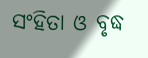ସଂହିତା ଓ ବୃଦ୍ଧ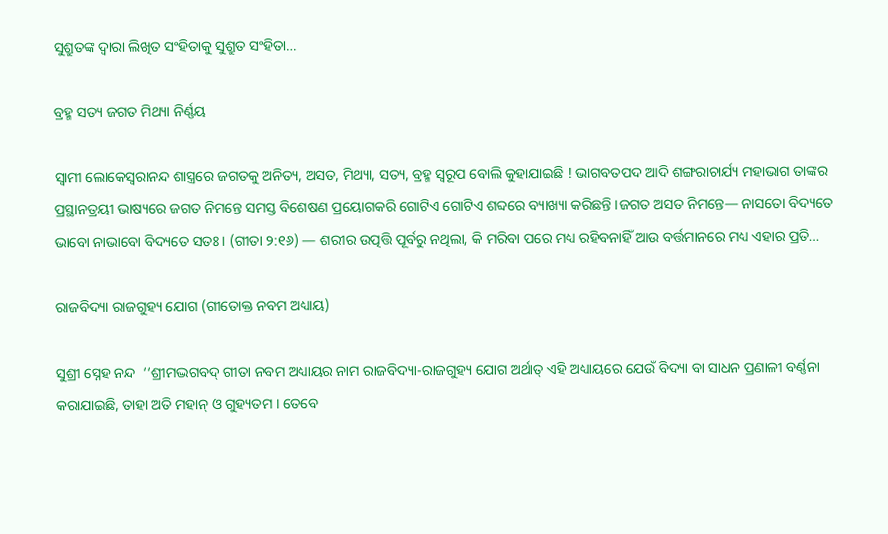ସୁଶ୍ରୁତଙ୍କ ଦ୍ୱାରା ଲିଖିତ ସଂହିତାକୁ ସୁଶ୍ରୁତ ସଂହିତା…

ବ୍ରହ୍ମ ସତ୍ୟ ଜଗତ ମିଥ୍ୟା ନିର୍ଣ୍ଣୟ

ସ୍ୱାମୀ ଲୋକେସ୍ୱରାନନ୍ଦ ଶାସ୍ତ୍ରରେ ଜଗତକୁ ଅନିତ୍ୟ, ଅସତ, ମିଥ୍ୟା, ସତ୍ୟ, ବ୍ରହ୍ମ ସ୍ୱରୂପ ବୋଲି କୁହାଯାଇଛି ! ଭାଗବତପଦ ଆଦି ଶଙ୍ଗରାଚାର୍ଯ୍ୟ ମହାଭାଗ ତାଙ୍କର ପ୍ରସ୍ଥାନତ୍ରୟୀ ଭାଷ୍ୟରେ ଜଗତ ନିମନ୍ତେ ସମସ୍ତ ବିଶେଷଣ ପ୍ରୟୋଗକରି ଗୋଟିଏ ଗୋଟିଏ ଶବ୍ଦରେ ବ୍ୟାଖ୍ୟା କରିଛନ୍ତି ।ଜଗତ ଅସତ ନିମନ୍ତେ— ନାସତୋ ବିଦ୍ୟତେ ଭାବୋ ନାଭାବୋ ବିଦ୍ୟତେ ସତଃ । (ଗୀତା ୨:୧୬) — ଶରୀର ଉତ୍ପତ୍ତି ପୂର୍ବରୁ ନଥିଲା, କି ମରିବା ପରେ ମଧ୍ୟ ରହିବନାହିଁ ଆଉ ବର୍ତ୍ତମାନରେ ମଧ୍ୟ ଏହାର ପ୍ରତି…

ରାଜବିଦ୍ୟା ରାଜଗୁହ୍ୟ ଯୋଗ (ଗୀତୋକ୍ତ ନବମ ଅଧ୍ୟାୟ)

ସୁଶ୍ରୀ ସ୍ନେହ ନନ୍ଦ  ‘‘ଶ୍ରୀମଦ୍ଭଗବଦ୍ ଗୀତା ନବମ ଅଧ୍ୟାୟର ନାମ ରାଜବିଦ୍ୟା-ରାଜଗୁହ୍ୟ ଯୋଗ ଅର୍ଥାତ୍ ଏହି ଅଧ୍ୟାୟରେ ଯେଉଁ ବିଦ୍ୟା ବା ସାଧନ ପ୍ରଣାଳୀ ବର୍ଣ୍ଣନା କରାଯାଇଛି, ତାହା ଅତି ମହାନ୍ ଓ ଗୁହ୍ୟତମ । ତେବେ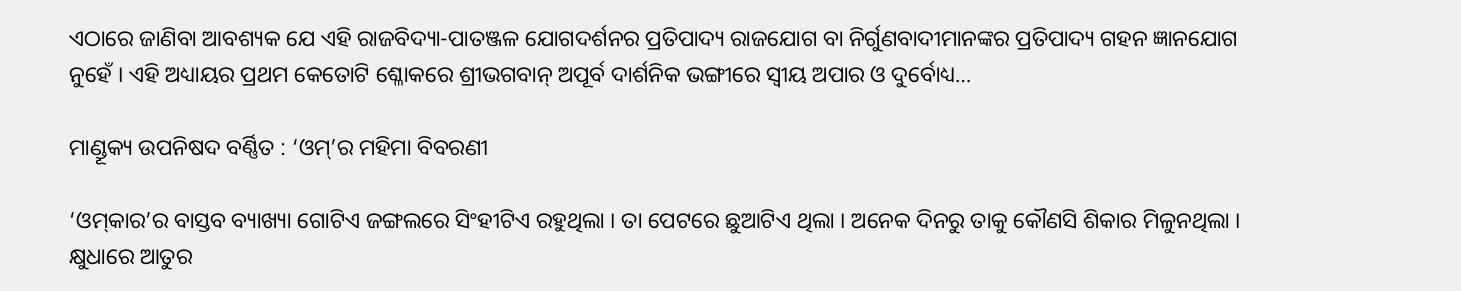ଏଠାରେ ଜାଣିବା ଆବଶ୍ୟକ ଯେ ଏହି ରାଜବିଦ୍ୟା-ପାତଞ୍ଜଳ ଯୋଗଦର୍ଶନର ପ୍ରତିପାଦ୍ୟ ରାଜଯୋଗ ବା ନିର୍ଗୁଣବାଦୀମାନଙ୍କର ପ୍ରତିପାଦ୍ୟ ଗହନ ଜ୍ଞାନଯୋଗ ନୁହେଁ । ଏହି ଅଧ୍ୟାୟର ପ୍ରଥମ କେତୋଟି ଶ୍ଳୋକରେ ଶ୍ରୀଭଗବାନ୍ ଅପୂର୍ବ ଦାର୍ଶନିକ ଭଙ୍ଗୀରେ ସ୍ୱୀୟ ଅପାର ଓ ଦୁର୍ବୋଧ୍ୟ…

ମାଣ୍ଡୂକ୍ୟ ଉପନିଷଦ ବର୍ଣ୍ଣିତ : ‘ଓମ୍’ର ମହିମା ବିବରଣୀ

‘ଓମ୍‌କାର’ର ବାସ୍ତବ ବ୍ୟାଖ୍ୟା ଗୋଟିଏ ଜଙ୍ଗଲରେ ସିଂହୀଟିଏ ରହୁଥିଲା । ତା ପେଟରେ ଛୁଆଟିଏ ଥିଲା । ଅନେକ ଦିନରୁ ତାକୁ କୌଣସି ଶିକାର ମିଳୁନଥିଲା । କ୍ଷୁଧାରେ ଆତୁର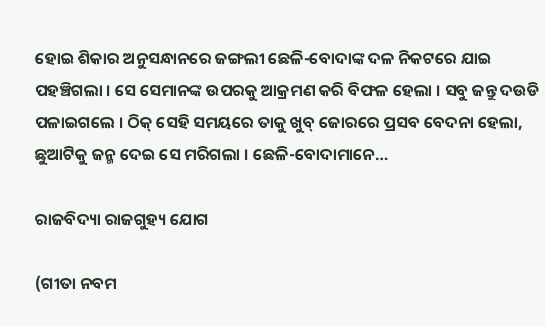ହୋଇ ଶିକାର ଅନୁସନ୍ଧାନରେ ଜଙ୍ଗଲୀ ଛେଳି-ବୋଦାଙ୍କ ଦଳ ନିକଟରେ ଯାଇ ପହଞ୍ଚିଗଲା । ସେ ସେମାନଙ୍କ ଉପରକୁ ଆକ୍ରମଣ କରି ବିଫଳ ହେଲା । ସବୁ ଜନ୍ତୁ ଦଉଡି ପଳାଇଗଲେ । ଠିକ୍ ସେହି ସମୟରେ ତାକୁ ଖୁବ୍‌ ଜୋରରେ ପ୍ରସବ ବେଦନା ହେଲା, ଛୁଆଟିକୁ ଜନ୍ମ ଦେଇ ସେ ମରିଗଲା । ଛେଳି-ବୋଦାମାନେ…

ରାଜବିଦ୍ୟା ରାଜଗୁହ୍ୟ ଯୋଗ

(ଗୀତା ନବମ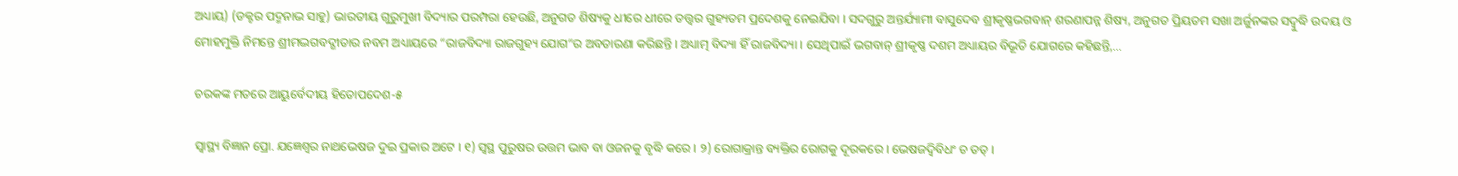ଅଧ୍ୟାୟ) (ଡକ୍ଟର ପଦ୍ମନାଭ ସାହୁ) ଭାରତୀୟ ଗୁରୁମୁଖୀ ବିଦ୍ୟାର ପରମ୍ପରା ହେଉଛି, ଅନୁଗତ ଶିଷ୍ୟକୁ ଧୀରେ ଧୀରେ ତତ୍ତ୍ୱର ଗୁହ୍ୟତମ ପ୍ରଦେଶକୁ ନେଇଯିବା । ସଦଗୁରୁ ଅନ୍ତର୍ଯ୍ୟାମୀ ବାସୁଦେବ ଶ୍ରୀକୃଷ୍ଣଭଗବାନ୍ ଶରଣାପନ୍ନ ଶିଷ୍ୟ, ଅନୁଗତ ପ୍ରିୟତମ ସଖା ଅର୍ଜୁନଙ୍କର ସଦ୍ବୁଦ୍ଧି ଉଦୟ ଓ ମୋହମୁକ୍ତି ନିମନ୍ତେ ଶ୍ରୀମଦ୍ଭଗବଦ୍ଗୀତାର ନବମ ଅଧ୍ୟାୟରେ “ରାଜବିଦ୍ୟା ରାଜଗୁହ୍ୟ ଯୋଗ”ର ଅବତାରଣା କରିଛନ୍ତି । ଅଧ୍ୟାତ୍ମ ବିଦ୍ୟା ହିଁ ରାଜବିଦ୍ୟା । ସେଥିପାଇଁ ଭଗବାନ୍ ଶ୍ରୀକୃଷ୍ଣ ଦଶମ ଅଧ୍ୟାୟର ବିଭୂତି ଯୋଗରେ କହିଛନ୍ତି,…

ଚରକଙ୍କ ମତରେ ଆୟୁର୍ବେଦୀୟ ହିତୋପଦେଶ-୫

ସ୍ୱାସ୍ଥ୍ୟ ବିଜ୍ଞାନ ପ୍ରୋ. ଯଜ୍ଞେଶ୍ୱର ନାଥଭେଷଜ ଦୁଇ ପ୍ରକାର ଅଟେ । ୧) ସ୍ୱସ୍ଥ ପୁରୁଷର ଉତ୍ତମ ଭାବ ବା ଓଜନକୁ ବୃଦ୍ଧି କରେ । ୨) ରୋଗାକ୍ରାନ୍ତ ବ୍ୟକ୍ତିର ରୋଗକୁ ଦୂରକରେ । ଭେଷଜଦ୍ୱିବିଧଂ ଚ ତତ୍ ।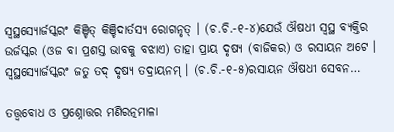ସ୍ୱସ୍ଥସ୍ୟୋର୍ଜସ୍କରଂ କିଞ୍ଚିତ୍ କିଞ୍ଚିଦାର୍ତସ୍ୟ ରୋଗନୃତ୍ । (ଚ.ଚି.-୧-୪)ଯେଉଁ ଔଷଧୀ ସ୍ୱସ୍ଥ ବ୍ୟକ୍ତିର ଉର୍ଜସ୍କର (ଓଜ ବା ପ୍ରଶସ୍ତ ଭାବକୁ ବଝାଏ) ତାହା ପ୍ରାୟ ଦୃଷ୍ୟ (ବାଜିକର) ଓ ରସାୟନ ଅଟେ । ସ୍ୱସ୍ଥସ୍ୟୋର୍ଜସ୍କରଂ ଜତୁ ତଦ୍ ଦୃଷ୍ୟ ତଦ୍ରାୟନମ୍ । (ଚ.ଚି.-୧-୫)ରସାୟନ ଔଷଧୀ ସେବନ…

ତତ୍ତ୍ୱବୋଧ ଓ ପ୍ରଶ୍ନୋତ୍ତର ମଣିରତ୍ନମାଳା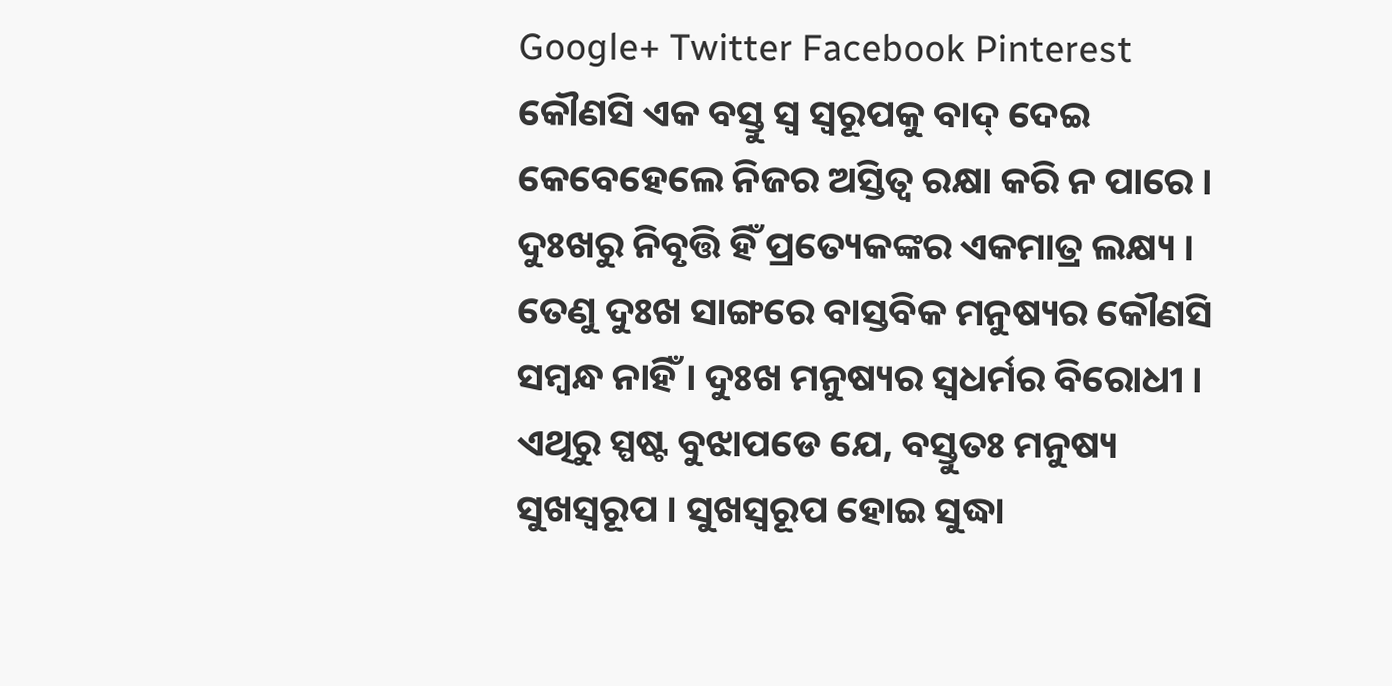Google+ Twitter Facebook Pinterest କୌଣସି ଏକ ବସ୍ତୁ ସ୍ୱ ସ୍ୱରୂପକୁ ବାଦ୍‌ ଦେଇ କେବେହେଲେ ନିଜର ଅସ୍ତିତ୍ୱ ରକ୍ଷା କରି ନ ପାରେ । ଦୁଃଖରୁ ନିବୃତ୍ତି ହିଁ ପ୍ରତ୍ୟେକଙ୍କର ଏକମାତ୍ର ଲକ୍ଷ୍ୟ । ତେଣୁ ଦୁଃଖ ସାଙ୍ଗରେ ବାସ୍ତବିକ ମନୁଷ୍ୟର କୌଣସି ସମ୍ବନ୍ଧ ନାହିଁ । ଦୁଃଖ ମନୁଷ୍ୟର ସ୍ୱଧର୍ମର ବିରୋଧୀ । ଏଥିରୁ ସ୍ପଷ୍ଟ ବୁଝାପଡେ ଯେ, ବସ୍ତୁତଃ ମନୁଷ୍ୟ ସୁଖସ୍ୱରୂପ । ସୁଖସ୍ୱରୂପ ହୋଇ ସୁଦ୍ଧା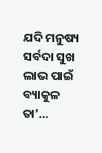ଯଦି ମନୁଷ୍ୟ ସର୍ବଦା ସୁଖ ଲାଭ ପାଇଁ ବ୍ୟାକୁଳ ତା’…